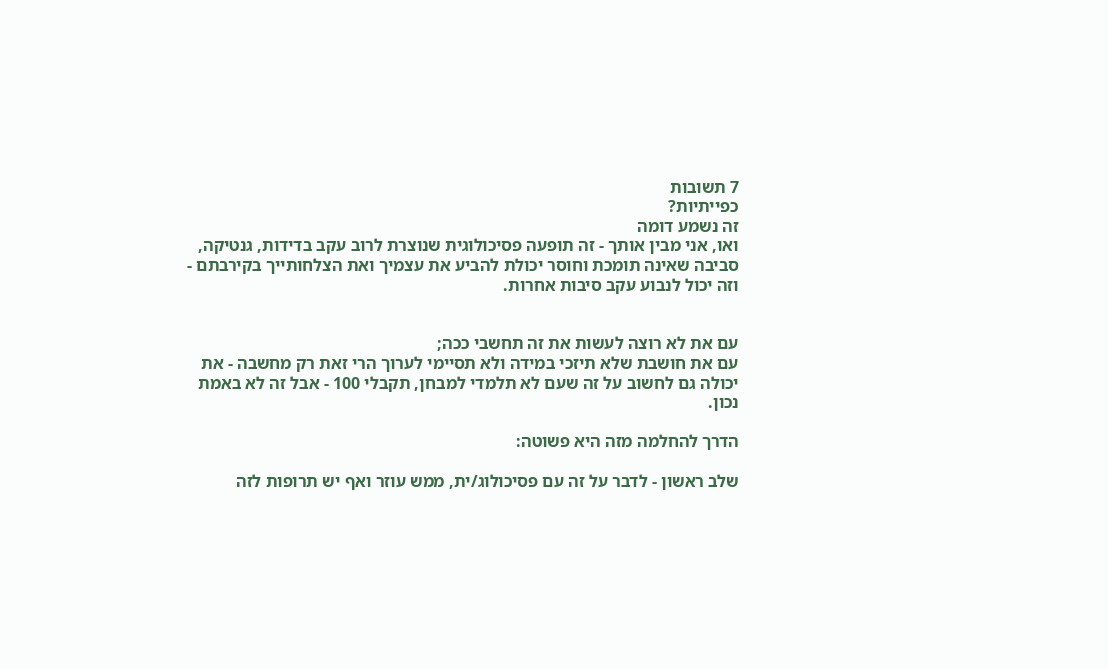7 תשובות
כפייתיות?
זה נשמע דומה
ואו, אני מבין אותך - זה תופעה פסיכולוגית שנוצרת לרוב עקב בדידות, גנטיקה, סביבה שאינה תומכת וחוסר יכולת להביע את עצמיך ואת הצלחותייך בקירבתם - וזה יכול לנבוע עקב סיבות אחרות.


עם את לא רוצה לעשות את זה תחשבי ככה;
עם את חושבת שלא תיזכי במידה ולא תסיימי לערוך הרי זאת רק מחשבה - את יכולה גם לחשוב על זה שעם לא תלמדי למבחן, תקבלי 100 - אבל זה לא באמת נכון.

הדרך להחלמה מזה היא פשוטה:

שלב ראשון - לדבר על זה עם פסיכולוג/ית, ממש עוזר ואף יש תרופות לזה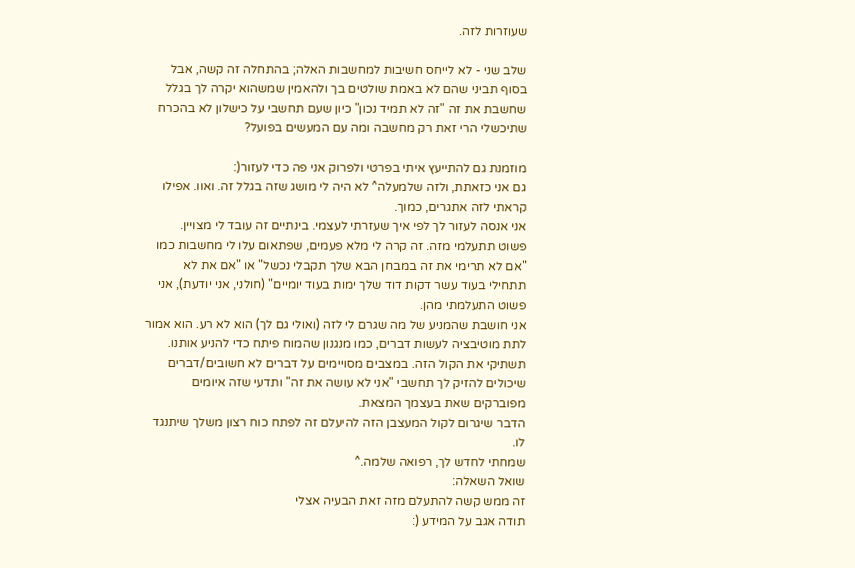שעוזרות לזה.

שלב שני - לא לייחס חשיבות למחשבות האלה; בהתחלה זה קשה, אבל בסוף תביני שהם לא באמת שולטים בך ולהאמין שמשהוא יקרה לך בגלל שחשבת את זה "זה לא תמיד נכון" כיון שעם תחשבי על כישלון לא בהכרח שתיכשלי הרי זאת רק מחשבה ומה עם המעשים בפועל?

מוזמנת גם להתייעץ איתי בפרטי ולפרוק אני פה כדי לעזור(:
גם אני כזאתת, ולזה שלמעלה^ לא היה לי מושג שזה בגלל זה. ואוו. אפילו קראתי לזה אתגרים, כמוך.
אני אנסה לעזור לך לפי איך שעזרתי לעצמי. בינתיים זה עובד לי מצויין.
פשוט תתעלמי מזה. זה קרה לי מלא פעמים, שפתאום עלו לי מחשבות כמו "אם לא תרימי את זה במבחן הבא שלך תקבלי נכשל" או "אם את לא תתחילי בעוד עשר דקות דוד שלך ימות בעוד יומיים" (חולני, אני יודעת), אני פשוט התעלמתי מהן.
אני חושבת שהמניע של מה שגרם לי לזה (ואולי גם לך) הוא לא רע. הוא אמור לתת מוטיבציה לעשות דברים, כמו מנגנון שהמוח פיתח כדי להניע אותנו.
תשתיקי את הקול הזה. במצבים מסויימים על דברים לא חשובים/דברים שיכולים להזיק לך תחשבי "אני לא עושה את זה" ותדעי שזה איומים מפוברקים שאת בעצמך המצאת.
הדבר שיגרום לקול המעצבן הזה להיעלם זה לפתח כוח רצון משלך שיתנגד לו.
שמחתי לחדש לך, רפואה שלמה.^
שואל השאלה:
זה ממש קשה להתעלם מזה זאת הבעיה אצלי
תודה אגב על המידע (: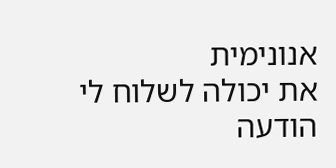אנונימית
את יכולה לשלוח לי הודעה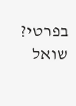בפרטי?
שואל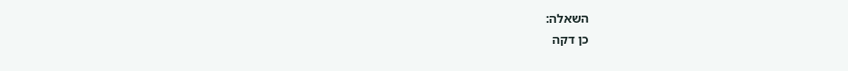השאלה:
כן דקה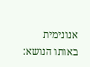אנונימית
באותו הנושא: